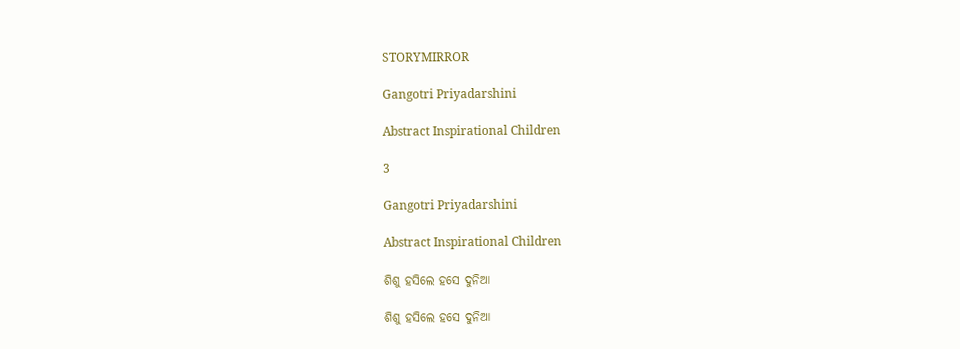STORYMIRROR

Gangotri Priyadarshini

Abstract Inspirational Children

3

Gangotri Priyadarshini

Abstract Inspirational Children

ଶିଶୁ ହସିଲେ ହସେ ଦୁନିଆ

ଶିଶୁ ହସିଲେ ହସେ ଦୁନିଆ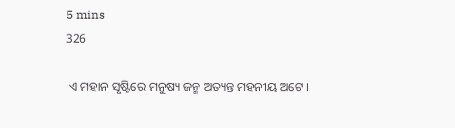5 mins
326

 ଏ ମହାନ ସୃଷ୍ଟିରେ ମନୁଷ୍ୟ ଜନ୍ମ ଅତ୍ୟନ୍ତ ମହନୀୟ ଅଟେ ।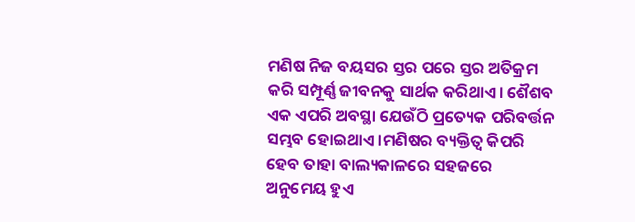ମଣିଷ ନିଜ ବୟସର ସ୍ତର ପରେ ସ୍ତର ଅତିକ୍ରମ କରି ସମ୍ପୂର୍ଣ୍ଣ ଜୀବନକୁ ସାର୍ଥକ କରିଥାଏ। ଶୈଶବ ଏକ ଏପରି ଅବସ୍ଥା ଯେଉଁଠି ପ୍ରତ୍ୟେକ ପରିବର୍ତ୍ତନ ସମ୍ଭବ ହୋଇଥାଏ ।ମଣିଷର ବ୍ୟକ୍ତିତ୍ଵ କିପରି ହେବ ତାହା ବାଲ୍ୟକାଳରେ ସହଜରେ ଅନୁମେୟ ହୁଏ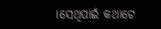।ସେଥିପାଇଁ କଥାଟେ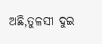ଅଛି,ତୁଳସୀ ଦୁଇ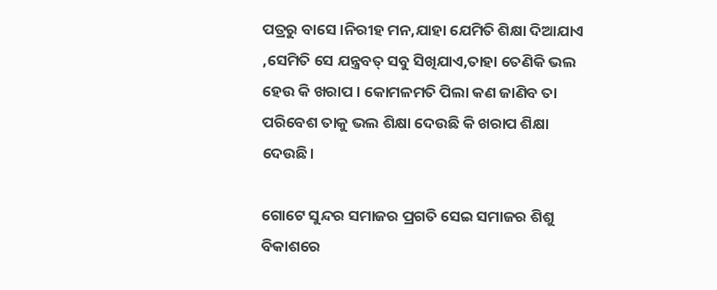ପତ୍ରରୁ ବାସେ ।ନିରୀହ ମନ,ଯାହା ଯେମିତି ଶିକ୍ଷା ଦିଆଯାଏ ,ସେମିତି ସେ ଯନ୍ତ୍ରବତ୍ ସବୁ ସିଖିଯାଏ,ତାହା ତେଣିକି ଭଲ ହେଉ କି ଖରାପ । କୋମଳମତି ପିଲା କଣ ଜାଣିବ ତା ପରିବେଶ ତାକୁ ଭଲ ଶିକ୍ଷା ଦେଉଛି କି ଖରାପ ଶିକ୍ଷା ଦେଉଛି।

ଗୋଟେ ସୁନ୍ଦର ସମାଜର ପ୍ରଗତି ସେଇ ସମାଜର ଶିଶୁ ବିକାଶରେ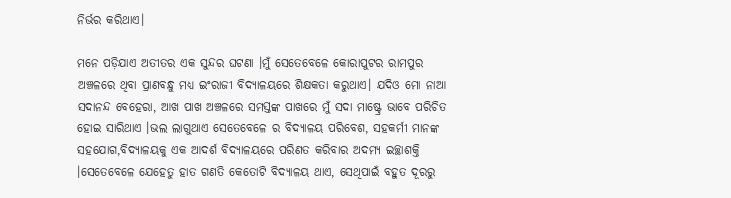ନିର୍ଭର କରିଥାଏ।

ମନେ ପଡ଼ିଯାଏ ଅତୀତର ଏକ ସୁନ୍ଦର ଘଟଣା ।ମୁଁ ସେତେବେଳେ କୋରାପୁଟର ରାମପୁର ଅଞ୍ଚଳରେ ଥିବା ପ୍ରାଣବନ୍ଧୁ ମଧ୍ୟ ଇଂରାଜୀ ବିଦ୍ୟାଳୟରେ ଶିକ୍ଷକତା କରୁଥାଏ। ଯଦିଓ ମୋ ନାଆ ସଦାନନ୍ଦ ବେହେରା, ଆଖ ପାଖ ଅଞ୍ଚଳରେ ସମସ୍ତଙ୍କ ପାଖରେ ମୁଁ ସଦା ମାଷ୍ଟ୍ରେ ଭାବେ ପରିଚିତ ହୋଇ ସାରିଥାଏ ।ଭଲ ଲାଗୁଥାଏ ସେତେବେଳେ ର ବିଦ୍ୟାଳୟ ପରିବେଶ, ସହକର୍ମୀ ମାନଙ୍କ ସହଯୋଗ,ବିଦ୍ୟାଳୟକୁ ଏକ ଆଦର୍ଶ ବିଦ୍ୟାଳୟରେ ପରିଣତ କରିବାର ଅଦମ୍ୟ ଇଚ୍ଛାଶକ୍ତି ।ସେତେବେଳେ ଯେହେତୁ ହାତ ଗଣତି କେତୋଟି ବିଦ୍ୟାଳୟ ଥାଏ, ସେଥିପାଇଁ ବହୁତ ଦୂରରୁ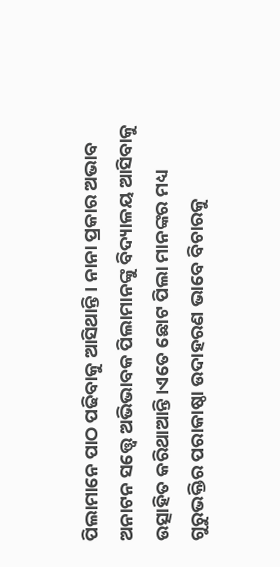ପିଲାମାନେ ପାଠ ପଢିବାକୁ ଆସିଥାନ୍ତି । ନାନା ପ୍ରକାର ଅଭାବ ଅନାଟନ ସତ୍ତ୍ଵେ ଅଭିଭାବକ ପିଲାମାନଙ୍କୁ ବିଦ୍ୟାଳୟ ଆସିବାକୁ ଉତ୍ସାହିତ କରିଥାଆନ୍ତି ।ଏତେ ଛୋଟ ପିଲା ମାନଙ୍କର ମଧ୍ୟ ଗୁରୁଭକ୍ତିର ପରାକାଷ୍ଠା ଉଦାହରଣ ଭାବେ ବିଚାରକୁ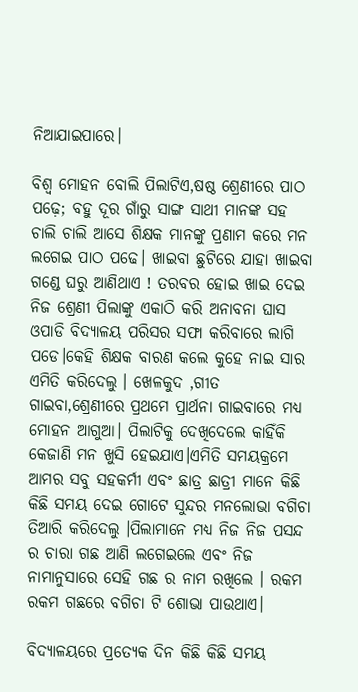ନିଆଯାଇପାରେ।

ବିଶ୍ଵ ମୋହନ ବୋଲି ପିଲାଟିଏ,ଷଷ୍ଠ ଶ୍ରେଣୀରେ ପାଠ ପଢ଼େ; ବହୁ ଦୂର ଗାଁରୁ ସାଙ୍ଗ ସାଥୀ ମାନଙ୍କ ସହ ଚାଲି ଚାଲି ଆସେ ଶିକ୍ଷକ ମାନଙ୍କୁ ପ୍ରଣାମ କରେ ମନ ଲଗେଇ ପାଠ ପଢେ। ଖାଇବା ଛୁଟିରେ ଯାହା ଖାଇବା ଗଣ୍ଡେ ଘରୁ ଆଣିଥାଏ ! ତରବର ହୋଇ ଖାଇ ଦେଇ ନିଜ ଶ୍ରେଣୀ ପିଲାଙ୍କୁ ଏକାଠି କରି ଅନାବନା ଘାସ ଓପାଡି ବିଦ୍ୟାଳୟ ପରିସର ସଫା କରିବାରେ ଲାଗି ପଡେ।କେହି ଶିକ୍ଷକ ବାରଣ କଲେ କୁହେ ନାଇ ସାର ଏମିତି କରିଦେଲୁ । ଖେଳକୁଦ ,ଗୀତ ଗାଇବା,ଶ୍ରେଣୀରେ ପ୍ରଥମେ ପ୍ରାର୍ଥନା ଗାଇବାରେ ମଧ୍ୟ ମୋହନ ଆଗୁଆ। ପିଲାଟିକୁ ଦେଖିଦେଲେ କାହିଁକି କେଜାଣି ମନ ଖୁସି ହେଇଯାଏ।ଏମିତି ସମୟକ୍ରମେ ଆମର ସବୁ ସହକର୍ମୀ ଏବଂ ଛାତ୍ର ଛାତ୍ରୀ ମାନେ କିଛି କିଛି ସମୟ ଦେଇ ଗୋଟେ ସୁନ୍ଦର ମନଲୋଭା ବଗିଚା ତିଆରି କରିଦେଲୁ ।ପିଲାମାନେ ମଧ୍ୟ ନିଜ ନିଜ ପସନ୍ଦ ର ଚାରା ଗଛ ଆଣି ଲଗେଇଲେ ଏବଂ ନିଜ ନାମାନୁସାରେ ସେହି ଗଛ ର ନାମ ରଖିଲେ । ରକମ ରକମ ଗଛରେ ବଗିଚା ଟି ଶୋଭା ପାଉଥାଏ।

ବିଦ୍ୟାଳୟରେ ପ୍ରତ୍ୟେକ ଦିନ କିଛି କିଛି ସମୟ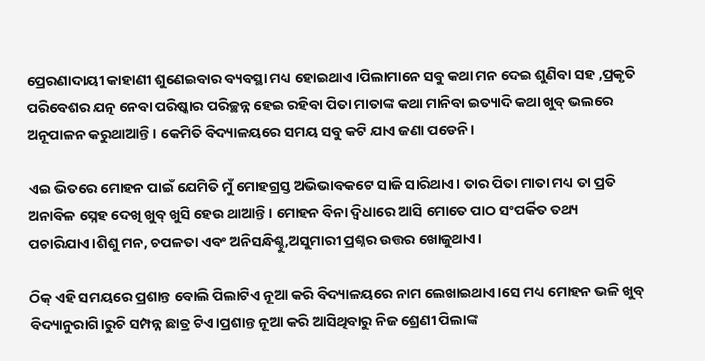ପ୍ରେରଣାଦାୟୀ କାହାଣୀ ଶୁଣେଇବାର ବ୍ୟବସ୍ଥା ମଧ୍ୟ ହୋଇଥାଏ ।ପିଲାମାନେ ସବୁ କଥା ମନ ଦେଇ ଶୁଣିବା ସହ ,ପ୍ରକୃତି ପରିବେଶର ଯତ୍ନ ନେବା ପରିଷ୍କାର ପରିଚ୍ଛନ୍ନ ହେଇ ରହିବା ପିତା ମାତାଙ୍କ କଥା ମାନିବା ଇତ୍ୟାଦି କଥା ଖୁବ୍ ଭଲରେ ଅନୂପାଳନ କରୁଥାଆନ୍ତି । କେମିତି ବିଦ୍ୟାଳୟରେ ସମୟ ସବୁ କଟି ଯାଏ ଜଣା ପଡେନି।

ଏଇ ଭିତରେ ମୋହନ ପାଇଁ ଯେମିତି ମୁଁ ମୋହଗ୍ରସ୍ତ ଅଭିଭାବକଟେ ସାଜି ସାରିଥାଏ। ତାର ପିତା ମାତା ମଧ୍ୟ ତା ପ୍ରତି ଅନାବିଳ ସ୍ନେହ ଦେଖି ଖୁବ୍ ଖୁସି ହେଉ ଥାଆନ୍ତି । ମୋହନ ବିନା ଦ୍ବିଧାରେ ଆସି ମୋତେ ପାଠ ସଂପର୍କିତ ତଥ୍ୟ ପଚାରିଯାଏ।ଶିଶୁ ମନ, ଚପଳତା ଏବଂ ଅନିସନ୍ଧିଶ୍ଚୁ,ଅସୁମାରୀ ପ୍ରଶ୍ନର ଉତ୍ତର ଖୋଜୁଥାଏ।

ଠିକ୍ ଏହି ସମୟରେ ପ୍ରଶାନ୍ତ ବୋଲି ପିଲାଟିଏ ନୂଆ କରି ବିଦ୍ୟାଳୟରେ ନାମ ଲେଖାଇଥାଏ।ସେ ମଧ୍ୟ ମୋହନ ଭଳି ଖୁବ୍ ବିଦ୍ୟାନୁରାଗି।ରୁଚି ସମ୍ପନ୍ନ ଛାତ୍ର ଟିଏ।ପ୍ରଶାନ୍ତ ନୂଆ କରି ଆସିଥିବାରୁ ନିଜ ଶ୍ରେଣୀ ପିଲାଙ୍କ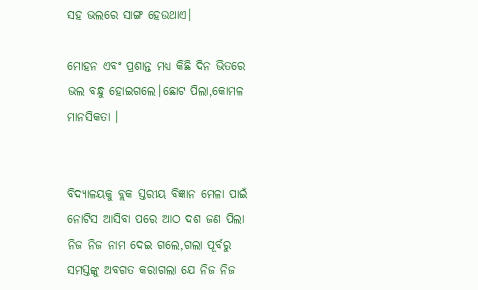ସହ ଭଲରେ ସାଙ୍ଗ ହେଉଥାଏ।

ମୋହନ ଏବଂ ପ୍ରଶାନ୍ତ ମଧ୍ୟ କିଛି ଦିନ ଭିତରେ ଭଲ ବନ୍ଧୁ ହୋଇଗଲେ।ଛୋଟ ପିଲା,କୋମଳ ମାନସିକତା ।


ବିଦ୍ୟାଳୟକୁ ବ୍ଲକ ସ୍ତରୀୟ ବିଜ୍ଞାନ ମେଳା ପାଇଁ ନୋଟିସ ଆସିବା ପରେ ଆଠ ଦଶ ଜଣ ପିଲା ନିଜ ନିଜ ନାମ ଦେଇ ଗଲେ,ଗଲା ପୂର୍ବରୁ ସମସ୍ତଙ୍କୁ ଅବଗତ କରାଗଲା ଯେ ନିଜ ନିଜ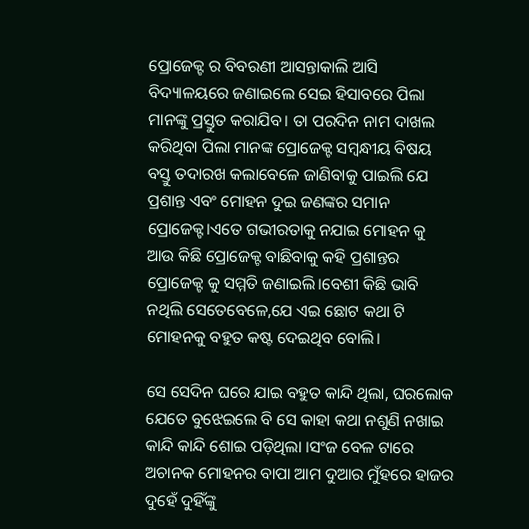ପ୍ରୋଜେକ୍ଟ ର ବିବରଣୀ ଆସନ୍ତାକାଲି ଆସି ବିଦ୍ୟାଳୟରେ ଜଣାଇଲେ ସେଇ ହିସାବରେ ପିଲା ମାନଙ୍କୁ ପ୍ରସ୍ତୁତ କରାଯିବ। ତା ପରଦିନ ନାମ ଦାଖଲ କରିଥିବା ପିଲା ମାନଙ୍କ ପ୍ରୋଜେକ୍ଟ ସମ୍ବନ୍ଧୀୟ ବିଷୟ ବସ୍ତୁ ତଦାରଖ କଲାବେଳେ ଜାଣିବାକୁ ପାଇଲି ଯେ ପ୍ରଶାନ୍ତ ଏବଂ ମୋହନ ଦୁଇ ଜଣଙ୍କର ସମାନ ପ୍ରୋଜେକ୍ଟ।ଏତେ ଗଭୀରତାକୁ ନଯାଇ ମୋହନ କୁ ଆଉ କିଛି ପ୍ରୋଜେକ୍ଟ ବାଛିବାକୁ କହି ପ୍ରଶାନ୍ତର ପ୍ରୋଜେକ୍ଟ କୁ ସମ୍ମତି ଜଣାଇଲି।ବେଶୀ କିଛି ଭାବି ନଥିଲି ସେତେବେଳେ,ଯେ ଏଇ ଛୋଟ କଥା ଟି ମୋହନକୁ ବହୁତ କଷ୍ଟ ଦେଇଥିବ ବୋଲି।

ସେ ସେଦିନ ଘରେ ଯାଇ ବହୁତ କାନ୍ଦି ଥିଲା, ଘରଲୋକ ଯେତେ ବୁଝେଇଲେ ବି ସେ କାହା କଥା ନଶୁଣି ନଖାଇ କାନ୍ଦି କାନ୍ଦି ଶୋଇ ପଡ଼ିଥିଲା ।ସଂଜ ବେଳ ଟାରେ ଅଚାନକ ମୋହନର ବାପା ଆମ ଦୁଆର ମୁଁହରେ ହାଜର ଦୁହେଁ ଦୁହିଁଙ୍କୁ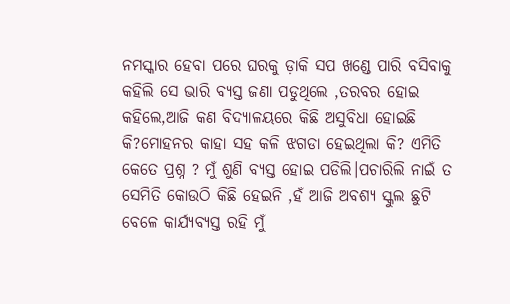ନମସ୍କାର ହେବା ପରେ ଘରକୁ ଡ଼ାକି ସପ ଖଣ୍ଡେ ପାରି ବସିବାକୁ କହିଲି ସେ ଭାରି ବ୍ୟସ୍ତ ଜଣା ପଡୁଥିଲେ ,ତରବର ହୋଇ କହିଲେ,ଆଜି କଣ ବିଦ୍ୟାଳୟରେ କିଛି ଅସୁବିଧା ହୋଇଛି କି?ମୋହନର କାହା ସହ କଳି ଝଗଡା ହେଇଥିଲା କି? ଏମିତି କେତେ ପ୍ରଶ୍ନ ? ମୁଁ ଶୁଣି ବ୍ୟସ୍ତ ହୋଇ ପଡିଲି।ପଚାରିଲି ନାଇଁ ତ ସେମିତି କୋଉଠି କିଛି ହେଇନି ,ହଁ ଆଜି ଅବଶ୍ୟ ସ୍କୁଲ ଛୁଟି ବେଳେ କାର୍ଯ୍ୟବ୍ୟସ୍ତ ରହି ମୁଁ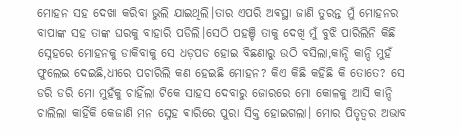ମୋହନ ସହ ଦେଖା କରିବା ଭୁଲି ଯାଇଥିଲି।ତାର ଏପରି ଅଵସ୍ଥା ଜାଣି ତୁରନ୍ତ ମୁଁ ମୋହନର ବାପାଙ୍କ ସହ ତାଙ୍କ ଘରକୁ ବାହାରି ପଡିଲି।ସେଠି ପହଞ୍ଚି ତାକୁ ଦେଖି ମୁଁ ବୁଝି ପାରିଲିନି କିଛି ସ୍ନେହରେ ମୋହନକୁ ଡାକିବାକୁ ସେ ଧଡ଼ପଡ ହୋଇ ବିଛଣାରୁ ଉଠି ବସିଲା,କାନ୍ଦି କାନ୍ଦି ମୁହଁ ଫୁଲେଇ ଦେଇଛି,ଧୀରେ ପଚାରିଲି କଣ ହେଇଛି ମୋହନ? କିଏ କିଛି କହିଛି କି ତୋତେ? ସେ ଡରି ଡରି ମୋ ମୁହଁକୁ ଚାହିଁଲା ଟିକେ ସାହସ ଦେବାରୁ ଜୋରରେ ମୋ କୋଳକୁ ଆସି କାନ୍ଦି ଚାଲିଲା କାହିଁକି କେଜାଣି ମନ ସ୍ନେହ ଵାରିରେ ପୁରା ସିକ୍ତ ହୋଇଗଲା। ମୋର ପିତୃତ୍ଵର ଅଭାବ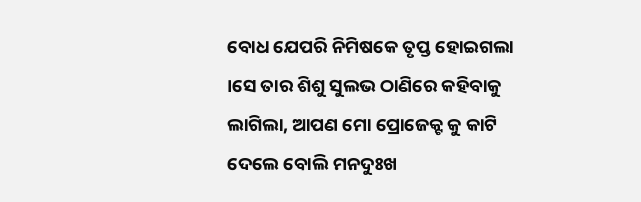ବୋଧ ଯେପରି ନିମିଷକେ ତୃପ୍ତ ହୋଇଗଲା ।ସେ ତାର ଶିଶୁ ସୁଲଭ ଠାଣିରେ କହିବାକୁ ଲାଗିଲା, ଆପଣ ମୋ ପ୍ରୋଜେକ୍ଟ କୁ କାଟି ଦେଲେ ବୋଲି ମନଦୁଃଖ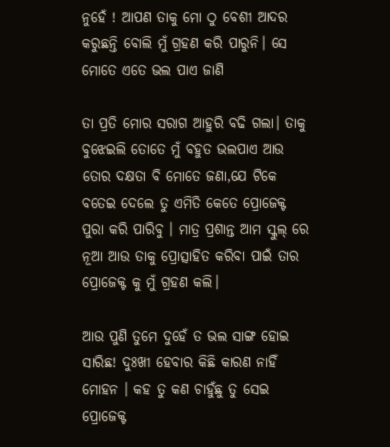ନୁହେଁ ! ଆପଣ ତାକୁ ମୋ ଠୁ ବେଶୀ ଆଦର କରୁଛନ୍ତି ବୋଲି ମୁଁ ଗ୍ରହଣ କରି ପାରୁନି। ସେ ମୋତେ ଏତେ ଭଲ ପାଏ ଜାଣି

ତା ପ୍ରତି ମୋର ସରାଗ ଆହୁରି ବଢି ଗଲା। ତାକୁ ବୁଝେଇଲି ତୋତେ ମୁଁ ବହୁତ ଭଲପାଏ ଆଉ ତୋର ଦକ୍ଷତା ବି ମୋତେ ଜଣା,ଯେ ଟିକେ ବତେଇ ଦେଲେ ତୁ ଏମିତି କେତେ ପ୍ରୋଜେକ୍ଟ ପୁରା କରି ପାରିବୁ । ମାତ୍ର ପ୍ରଶାନ୍ତ ଆମ ସ୍କୁଲ୍ ରେ ନୂଆ ଆଉ ତାକୁ ପ୍ରୋତ୍ସାହିତ କରିବା ପାଇଁ ତାର ପ୍ରୋଜେକ୍ଟ କୁ ମୁଁ ଗ୍ରହଣ କଲି।

ଆଉ ପୁଣି ତୁମେ ଦୁହେଁ ତ ଭଲ ସାଙ୍ଗ ହୋଇ ସାରିଛ! ଦୁଃଖୀ ହେବାର କିଛି କାରଣ ନାହିଁ ମୋହନ । କହ ତୁ କଣ ଚାହୁଁଛୁ ତୁ ସେଇ ପ୍ରୋଜେକ୍ଟ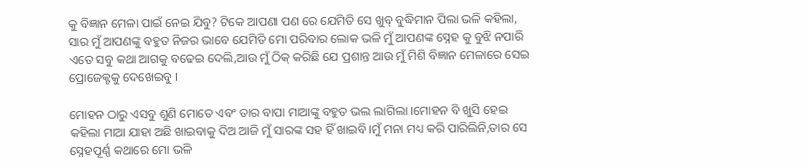କୁ ବିଜ୍ଞାନ ମେଳା ପାଇଁ ନେଇ ଯିବୁ? ଟିକେ ଆପଣା ପଣ ରେ ଯେମିତି ସେ ଖୁବ୍ ବୁଦ୍ଧିମାନ ପିଲା ଭଳି କହିଲା, ସାର ମୁଁ ଆପଣଙ୍କୁ ବହୁତ ନିଜର ଭାବେ ଯେମିତି ମୋ ପରିବାର ଲୋକ ଭଳି ମୁଁ ଆପଣଙ୍କ ସ୍ନେହ କୁ ବୁଝି ନପାରି ଏତେ ସବୁ କଥା ଆଗକୁ ବଢେଇ ଦେଲି,ଆଉ ମୁଁ ଠିକ୍ କରିଛି ଯେ ପ୍ରଶାନ୍ତ ଆଉ ମୁଁ ମିଶି ବିଜ୍ଞାନ ମେଳାରେ ସେଇ ପ୍ରୋଜେକ୍ଟକୁ ଦେଖେଇବୁ ।

ମୋହନ ଠାରୁ ଏସବୁ ଶୁଣି ମୋତେ ଏବଂ ତାର ବାପା ମାଆଙ୍କୁ ବହୁତ ଭଲ ଲାଗିଲା ।ମୋହନ ବି ଖୁସି ହେଇ କହିଲା ମାଆ ଯାହା ଅଛି ଖାଇବାକୁ ଦିଅ ଆଜି ମୁଁ ସାରଙ୍କ ସହ ହିଁ ଖାଇବି।ମୁଁ ମନା ମଧ୍ୟ କରି ପାରିଲିନି,ତାର ସେ ସ୍ନେହପୂର୍ଣ୍ଣ କଥାରେ ମୋ ଭଳି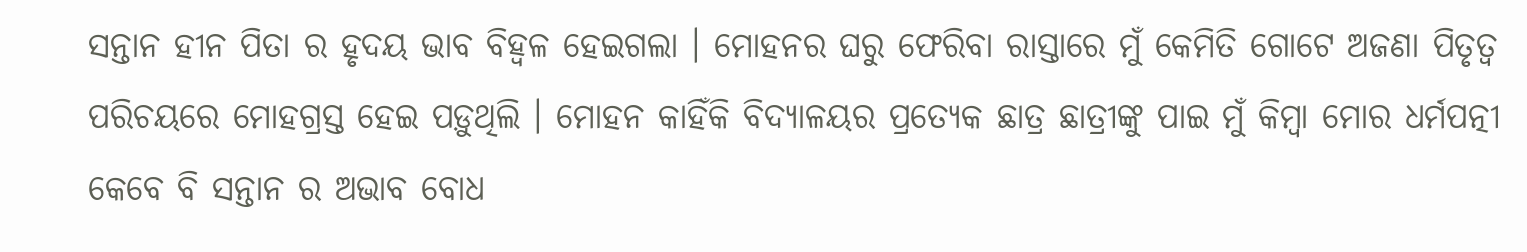ସନ୍ତାନ ହୀନ ପିତା ର ହୃଦୟ ଭାବ ବିହ୍ୱଳ ହେଇଗଲା । ମୋହନର ଘରୁ ଫେରିବା ରାସ୍ତାରେ ମୁଁ କେମିତି ଗୋଟେ ଅଜଣା ପିତୃତ୍ୱ ପରିଚୟରେ ମୋହଗ୍ରସ୍ତ ହେଇ ପଡ଼ୁଥିଲି । ମୋହନ କାହିଁକି ବିଦ୍ୟାଳୟର ପ୍ରତ୍ୟେକ ଛାତ୍ର ଛାତ୍ରୀଙ୍କୁ ପାଇ ମୁଁ କିମ୍ବା ମୋର ଧର୍ମପତ୍ନୀ କେବେ ବି ସନ୍ତାନ ର ଅଭାବ ବୋଧ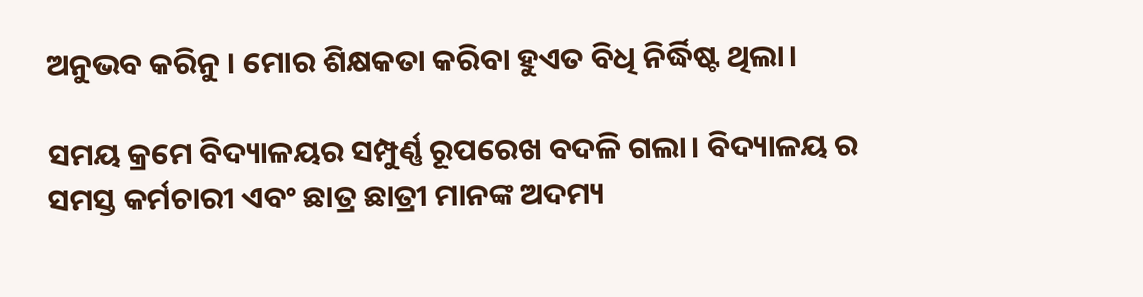ଅନୁଭବ କରିନୁ । ମୋର ଶିକ୍ଷକତା କରିବା ହୁଏତ ବିଧି ନିର୍ଦ୍ଧିଷ୍ଟ ଥିଲା।

ସମୟ କ୍ରମେ ବିଦ୍ୟାଳୟର ସମ୍ପୁର୍ଣ୍ଣ ରୂପରେଖ ବଦଳି ଗଲା। ବିଦ୍ୟାଳୟ ର ସମସ୍ତ କର୍ମଚାରୀ ଏବଂ ଛାତ୍ର ଛାତ୍ରୀ ମାନଙ୍କ ଅଦମ୍ୟ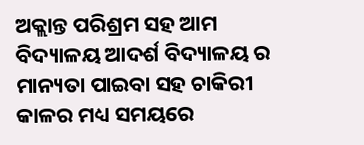ଅକ୍ଲାନ୍ତ ପରିଶ୍ରମ ସହ ଆମ ବିଦ୍ୟାଳୟ ଆଦର୍ଶ ବିଦ୍ୟାଳୟ ର ମାନ୍ୟତା ପାଇବା ସହ ଚାକିରୀ କାଳର ମଧ୍ୟ ସମୟରେ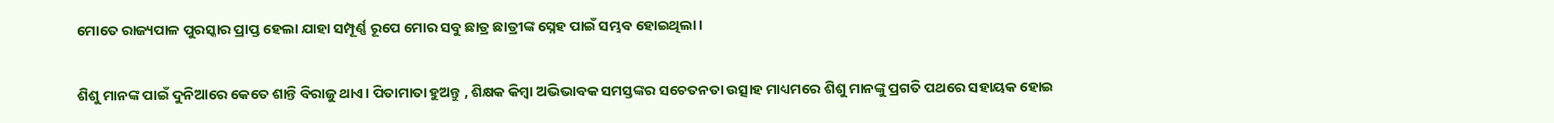ମୋତେ ରାଜ୍ୟପାଳ ପୁରସ୍କାର ପ୍ରାପ୍ତ ହେଲା ଯାହା ସମ୍ପୂର୍ଣ୍ଣ ରୂପେ ମୋର ସବୁ ଛାତ୍ର ଛାତ୍ରୀଙ୍କ ସ୍ନେହ ପାଇଁ ସମ୍ଭବ ହୋଇଥିଲା ।

ଶିଶୁ ମାନଙ୍କ ପାଇଁ ଦୁନିଆରେ କେତେ ଶାନ୍ତି ବିରାଜୁ ଥାଏ। ପିତାମାତା ହୁଅନ୍ତୁ , ଶିକ୍ଷକ କିମ୍ବା ଅଭିଭାବକ ସମସ୍ତଙ୍କର ସଚେତନତା ଉତ୍ସାହ ମାଧ୍ୟମରେ ଶିଶୁ ମାନଙ୍କୁ ପ୍ରଗତି ପଥରେ ସହାୟକ ହୋଇ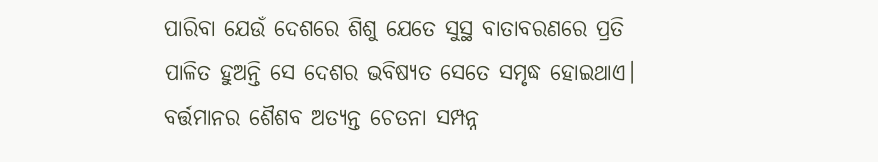ପାରିବା ଯେଉଁ ଦେଶରେ ଶିଶୁ ଯେତେ ସୁସ୍ଥ ବାତାବରଣରେ ପ୍ରତି ପାଳିତ ହୁଅନ୍ତି ସେ ଦେଶର ଭବିଷ୍ୟତ ସେତେ ସମୃଦ୍ଧ ହୋଇଥାଏ। ବର୍ତ୍ତମାନର ଶୈଶବ ଅତ୍ୟନ୍ତ ଚେତନା ସମ୍ପନ୍ନ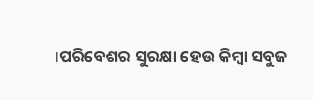।ପରିବେଶର ସୁରକ୍ଷା ହେଉ କିମ୍ବା ସବୁଜ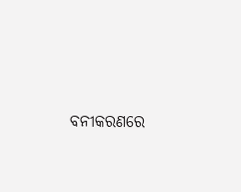ବନୀକରଣରେ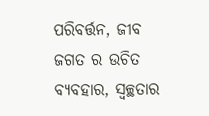ପରିବର୍ତ୍ତନ, ଜୀବ ଜଗତ ର ଉଚିତ ବ୍ୟବହାର, ସ୍ବଚ୍ଛତାର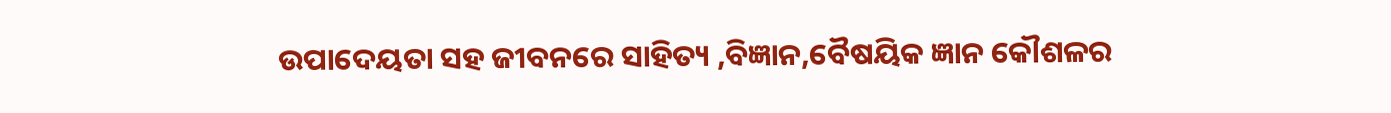ଉପାଦେୟତା ସହ ଜୀବନରେ ସାହିତ୍ୟ ,ବିଜ୍ଞାନ,ବୈଷୟିକ ଜ୍ଞାନ କୌଶଳର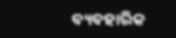ବ୍ୟବହାରିକ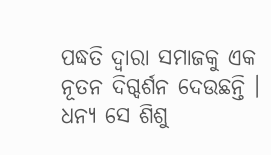ପଦ୍ଧତି ଦ୍ଵାରା ସମାଜକୁ ଏକ ନୂତନ ଦିଗ୍ଦର୍ଶନ ଦେଉଛନ୍ତି । ଧନ୍ୟ ସେ ଶିଶୁ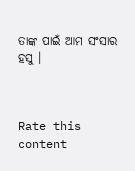ତାଙ୍କ ପାଇଁ ଆମ ସଂସାର ହସୁ ।



Rate this content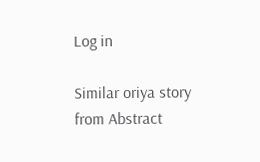Log in

Similar oriya story from Abstract